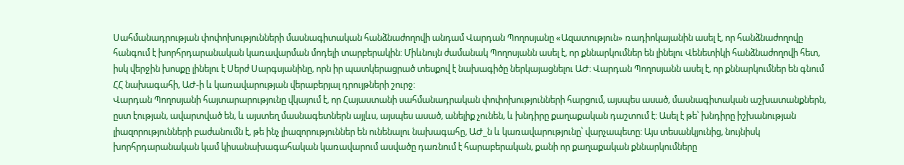Սահմանադրության փոփոխությունների մասնագիտական հանձնաժողովի անդամ Վարդան Պողոսյանը «Ազատություն» ռադիոկայանին ասել է, որ հանձնաժողովը հանգում է խորհրդարանական կառավարման մոդելի տարբերակին: Միևնույն ժամանակ Պողոսյանն ասել է, որ քննարկումներ են լինելու Վենետիկի հանձնաժողովի հետ, իսկ վերջին խոսքը լինելու է Սերժ Սարգսյանինը, որն իր պատկերացրած տեսքով է նախագիծը ներկայացնելու ԱԺ: Վարդան Պողոսյանն ասել է, որ քննարկումներ են գնում ՀՀ նախագահի, ԱԺ-ի և կառավարության վերաբերյալ դրույթների շուրջ:
Վարդան Պողոսյանի հայտարարությունը վկայում է, որ Հայաստանի սահմանադրական փոփոխությունների հարցում, այսպես ասած, մասնագիտական աշխատանքներն, ըստ էության, ավարտված են, և այստեղ մասնագետներն այլևս, այսպես ասած, անելիք չունեն, և խնդիրը քաղաքական դաշտում է: Ասել է թե՝ խնդիրը իշխանության լիազորությունների բաժանումն է, թե ինչ լիազորություններ են ունենալու նախագահը, ԱԺ_ն և կառավարությունը՝ վարչապետը: Այս տեսանկյունից, նույնիսկ խորհրդարանական կամ կիսանախագահական կառավարում ասվածը դառնում է հարաբերական, քանի որ քաղաքական քննարկումները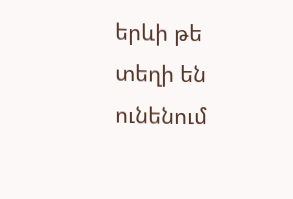երևի թե տեղի են ունենում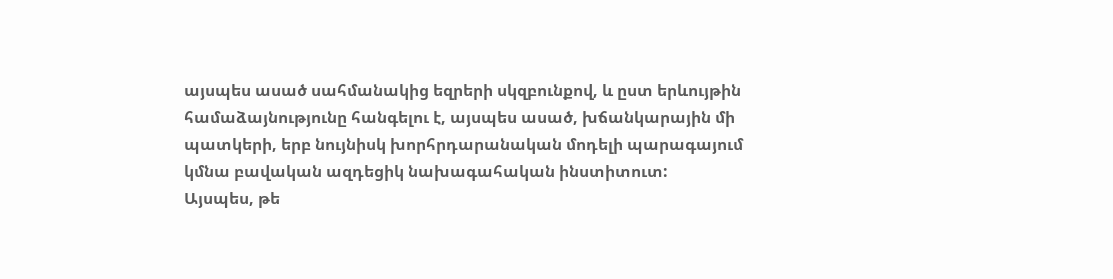այսպես ասած սահմանակից եզրերի սկզբունքով, և ըստ երևույթին համաձայնությունը հանգելու է, այսպես ասած, խճանկարային մի պատկերի, երբ նույնիսկ խորհրդարանական մոդելի պարագայում կմնա բավական ազդեցիկ նախագահական ինստիտուտ:
Այսպես, թե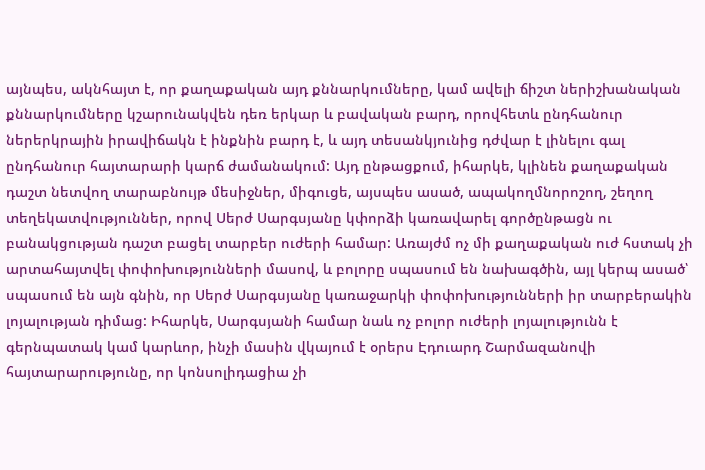այնպես, ակնհայտ է, որ քաղաքական այդ քննարկումները, կամ ավելի ճիշտ ներիշխանական քննարկումները կշարունակվեն դեռ երկար և բավական բարդ, որովհետև ընդհանուր ներերկրային իրավիճակն է ինքնին բարդ է, և այդ տեսանկյունից դժվար է լինելու գալ ընդհանուր հայտարարի կարճ ժամանակում: Այդ ընթացքում, իհարկե, կլինեն քաղաքական դաշտ նետվող տարաբնույթ մեսիջներ, միգուցե, այսպես ասած, ապակողմնորոշող, շեղող տեղեկատվություններ, որով Սերժ Սարգսյանը կփորձի կառավարել գործընթացն ու բանակցության դաշտ բացել տարբեր ուժերի համար: Առայժմ ոչ մի քաղաքական ուժ հստակ չի արտահայտվել փոփոխությունների մասով, և բոլորը սպասում են նախագծին, այլ կերպ ասած՝ սպասում են այն գնին, որ Սերժ Սարգսյանը կառաջարկի փոփոխությունների իր տարբերակին լոյալության դիմաց: Իհարկե, Սարգսյանի համար նաև ոչ բոլոր ուժերի լոյալությունն է գերնպատակ կամ կարևոր, ինչի մասին վկայում է օրերս Էդուարդ Շարմազանովի հայտարարությունը, որ կոնսոլիդացիա չի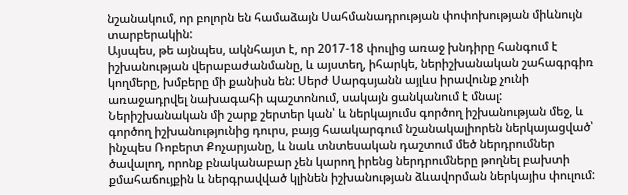նշանակում, որ բոլորն են համաձայն Սահմանադրության փոփոխության միևնույն տարբերակին:
Այսպես, թե այնպես, ակնհայտ է, որ 2017-18 փուլից առաջ խնդիրը հանգում է իշխանության վերաբաժանմանը, և այստեղ, իհարկե, ներիշխանական շահագրգիռ կողմերը, խմբերը մի քանիսն են: Սերժ Սարգսյանն այլևս իրավունք չունի առաջադրվել նախագահի պաշտոնում, սակայն ցանկանում է մնալ: Ներիշխանական մի շարք շերտեր կան՝ և ներկայումս գործող իշխանության մեջ, և գործող իշխանությունից դուրս, բայց հաակարգում նշանակալիորեն ներկայացված՝ ինչպես Ռոբերտ Քոչարյանը, և նաև տնտեսական դաշտում մեծ ներդրումներ ծավալող, որոնք բնականաբար չեն կարող իրենց ներդրումները թողնել բախտի քմահաճույքին և ներգրավված կլինեն իշխանության ձևավորման ներկայիս փուլում: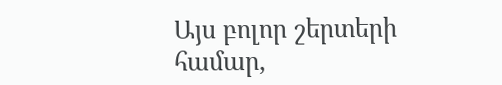Այս բոլոր շերտերի համար,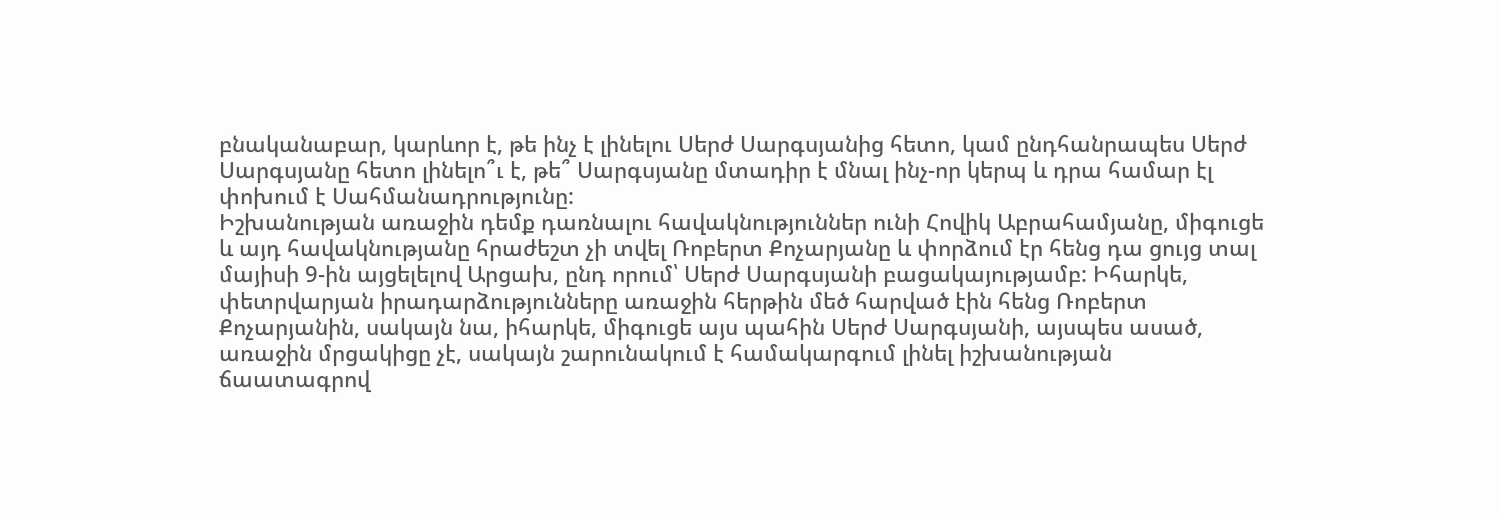բնականաբար, կարևոր է, թե ինչ է լինելու Սերժ Սարգսյանից հետո, կամ ընդհանրապես Սերժ Սարգսյանը հետո լինելո՞ւ է, թե՞ Սարգսյանը մտադիր է մնալ ինչ-որ կերպ և դրա համար էլ փոխում է Սահմանադրությունը:
Իշխանության առաջին դեմք դառնալու հավակնություններ ունի Հովիկ Աբրահամյանը, միգուցե և այդ հավակնությանը հրաժեշտ չի տվել Ռոբերտ Քոչարյանը և փորձում էր հենց դա ցույց տալ մայիսի 9-ին այցելելով Արցախ, ընդ որում՝ Սերժ Սարգսյանի բացակայությամբ: Իհարկե, փետրվարյան իրադարձությունները առաջին հերթին մեծ հարված էին հենց Ռոբերտ Քոչարյանին, սակայն նա, իհարկե, միգուցե այս պահին Սերժ Սարգսյանի, այսպես ասած, առաջին մրցակիցը չէ, սակայն շարունակում է համակարգում լինել իշխանության ճաատագրով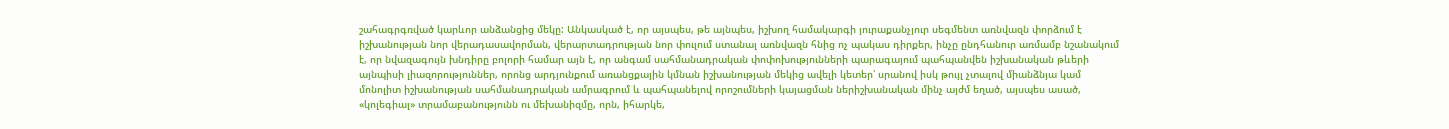շահագրգռված կարևոր անձանցից մեկը: Անկասկած է, որ այսպես, թե այնպես, իշխող համակարգի յուրաքանչյուր սեգմենտ առնվազն փորձում է իշխանության նոր վերադասավորման, վերարտադրության նոր փուլում ստանալ առնվազն հնից ոչ պակաս դիրքեր, ինչը ընդհանուր առմամբ նշանակում է, որ նվազագույն խնդիրը բոլորի համար այն է, որ անգամ սահմանադրական փոփոխությունների պարագայում պահպանվեն իշխանական թևերի այնպիսի լիազորություններ, որոնց արդյունքում առանցքային կմնան իշխանության մեկից ավելի կետեր՝ սրանով իսկ թույլ չտալով միանձնյա կամ մոնոլիտ իշխանության սահմանադրական ամրագրում և պահպանելով որոշումների կայացման ներիշխանական մինչ այժմ եղած, այսպես ասած, «կոլեգիալ» տրամաբանությունն ու մեխանիզմը, որն, իհարկե,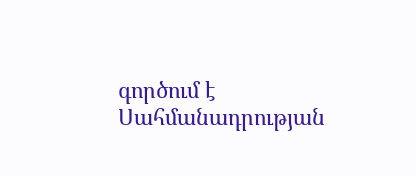գործում է Սահմանադրության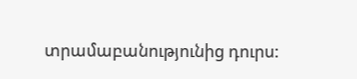տրամաբանությունից դուրս: